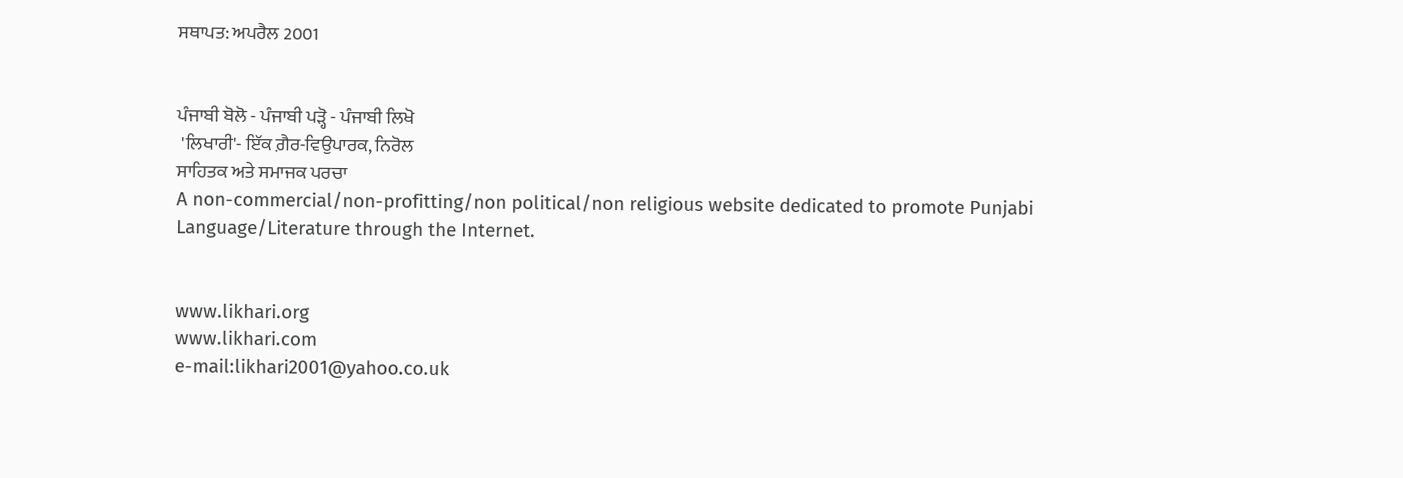ਸਥਾਪਤ: ਅਪਰੈਲ 2001


ਪੰਜਾਬੀ ਬੋਲੋ - ਪੰਜਾਬੀ ਪੜ੍ਹੋ - ਪੰਜਾਬੀ ਲਿਖੋ
 'ਲਿਖਾਰੀ'- ਇੱਕ ਗ਼ੈਰ-ਵਿਉਪਾਰਕ, ਨਿਰੋਲ
ਸਾਹਿਤਕ ਅਤੇ ਸਮਾਜਕ ਪਰਚਾ
A non-commercial/non-profitting/non political/non religious website dedicated to promote Punjabi Language/Literature through the Internet.


www.likhari.org
www.likhari.com
e-mail:likhari2001@yahoo.co.uk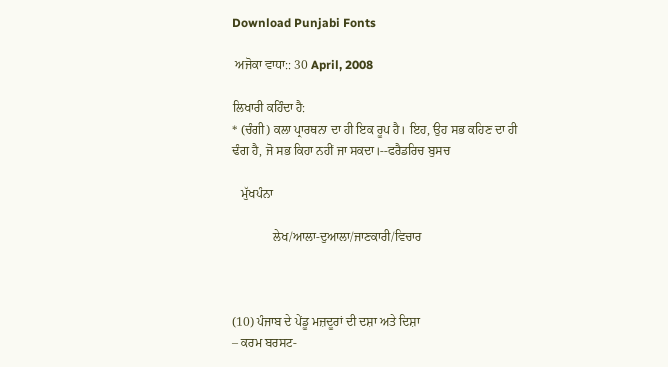Download Punjabi Fonts

 ਅਜੋਕਾ ਵਾਧਾ:: 30 April, 2008

ਲਿਖਾਰੀ ਕਹਿੰਦਾ ਹੈ:
* (ਚੰਗੀ) ਕਲਾ ਪ੍ਰਾਰਥਨਾ ਦਾ ਹੀ ਇਕ ਰੂਪ ਹੈ। ਇਹ, ਉਹ ਸਭ ਕਹਿਣ ਦਾ ਹੀ ਢੰਗ ਹੈ, ਜੋ ਸਭ ਕਿਹਾ ਨਹੀਂ ਜਾ ਸਕਦਾ।--ਫਰੈਡਰਿਚ ਬੁਸਚ

   ਮੁੱਖਪੰਨਾ

             ਲੇਖ/ਆਲਾ-ਦੁਆਲਾ/ਜਾਣਕਾਰੀ/ਵਿਚਾਰ



(10) ਪੰਜਾਬ ਦੇ ਪੇਂਡੂ ਮਜ਼ਦੂਰਾਂ ਦੀ ਦਸ਼ਾ ਅਤੇ ਦਿਸ਼ਾ
– ਕਰਮ ਬਰਸਟ-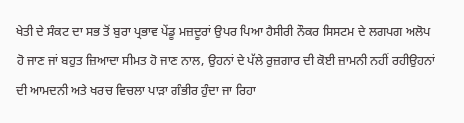ਖੇਤੀ ਦੇ ਸੰਕਟ ਦਾ ਸਭ ਤੋਂ ਬੁਰਾ ਪ੍ਰਭਾਵ ਪੇਂਡੂ ਮਜ਼ਦੂਰਾਂ ਉਪਰ ਪਿਆ ਹੈਸੀਰੀ ਨੌਕਰ ਸਿਸਟਮ ਦੇ ਲਗਪਗ ਅਲੋਪ ਹੋ ਜਾਣ ਜਾਂ ਬਹੁਤ ਜ਼ਿਆਦਾ ਸੀਮਤ ਹੋ ਜਾਣ ਨਾਲ, ਉਹਨਾਂ ਦੇ ਪੱਲੇ ਰੁਜ਼ਗਾਰ ਦੀ ਕੋਈ ਜ਼ਾਮਨੀ ਨਹੀਂ ਰਹੀਉਹਨਾਂ ਦੀ ਆਮਦਨੀ ਅਤੇ ਖਰਚ ਵਿਚਲਾ ਪਾੜਾ ਗੰਭੀਰ ਹੁੰਦਾ ਜਾ ਰਿਹਾ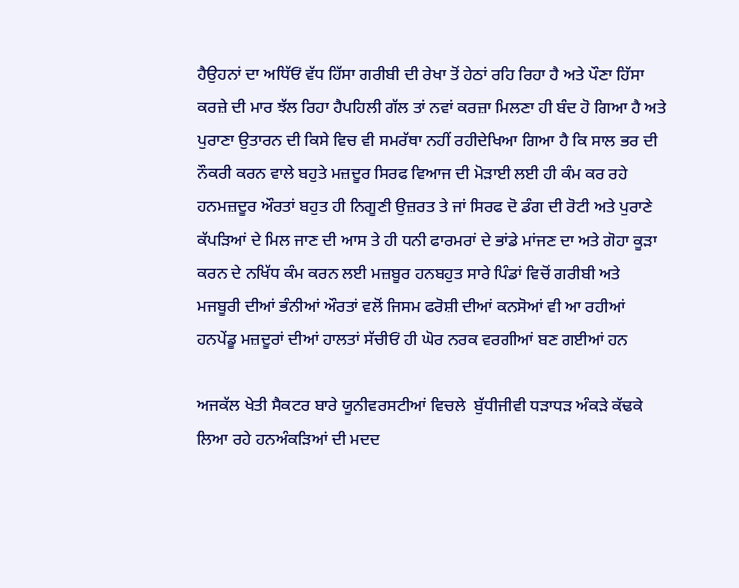ਹੈਉਹਨਾਂ ਦਾ ਅਧਿੱਓਂ ਵੱਧ ਹਿੱਸਾ ਗਰੀਬੀ ਦੀ ਰੇਖਾ ਤੋਂ ਹੇਠਾਂ ਰਹਿ ਰਿਹਾ ਹੈ ਅਤੇ ਪੌਣਾ ਹਿੱਸਾ ਕਰਜ਼ੇ ਦੀ ਮਾਰ ਝੱਲ ਰਿਹਾ ਹੈਪਹਿਲੀ ਗੱਲ ਤਾਂ ਨਵਾਂ ਕਰਜ਼ਾ ਮਿਲਣਾ ਹੀ ਬੰਦ ਹੋ ਗਿਆ ਹੈ ਅਤੇ ਪੁਰਾਣਾ ਉਤਾਰਨ ਦੀ ਕਿਸੇ ਵਿਚ ਵੀ ਸਮਰੱਥਾ ਨਹੀਂ ਰਹੀਦੇਖਿਆ ਗਿਆ ਹੈ ਕਿ ਸਾਲ ਭਰ ਦੀ ਨੌਕਰੀ ਕਰਨ ਵਾਲੇ ਬਹੁਤੇ ਮਜ਼ਦੂਰ ਸਿਰਫ ਵਿਆਜ ਦੀ ਮੋੜਾਈ ਲਈ ਹੀ ਕੰਮ ਕਰ ਰਹੇ ਹਨਮਜ਼ਦੂਰ ਔਰਤਾਂ ਬਹੁਤ ਹੀ ਨਿਗੂਣੀ ਉਜ਼ਰਤ ਤੇ ਜਾਂ ਸਿਰਫ ਦੋ ਡੰਗ ਦੀ ਰੋਟੀ ਅਤੇ ਪੁਰਾਣੇ ਕੱਪੜਿਆਂ ਦੇ ਮਿਲ ਜਾਣ ਦੀ ਆਸ ਤੇ ਹੀ ਧਨੀ ਫਾਰਮਰਾਂ ਦੇ ਭਾਂਡੇ ਮਾਂਜਣ ਦਾ ਅਤੇ ਗੋਹਾ ਕੂੜਾ ਕਰਨ ਦੇ ਨਖਿੱਧ ਕੰਮ ਕਰਨ ਲਈ ਮਜ਼ਬੂਰ ਹਨਬਹੁਤ ਸਾਰੇ ਪਿੰਡਾਂ ਵਿਚੋਂ ਗਰੀਬੀ ਅਤੇ ਮਜਬੂਰੀ ਦੀਆਂ ਭੰਨੀਆਂ ਔਰਤਾਂ ਵਲੋਂ ਜਿਸਮ ਫਰੋਸ਼ੀ ਦੀਆਂ ਕਨਸੋਆਂ ਵੀ ਆ ਰਹੀਆਂ ਹਨਪੇਂਡੂ ਮਜ਼ਦੂਰਾਂ ਦੀਆਂ ਹਾਲਤਾਂ ਸੱਚੀਓਂ ਹੀ ਘੋਰ ਨਰਕ ਵਰਗੀਆਂ ਬਣ ਗਈਆਂ ਹਨ

ਅਜਕੱਲ ਖੇਤੀ ਸੈਕਟਰ ਬਾਰੇ ਯੂਨੀਵਰਸਟੀਆਂ ਵਿਚਲੇ  ਬੁੱਧੀਜੀਵੀ ਧੜਾਧੜ ਅੰਕੜੇ ਕੱਢਕੇ ਲਿਆ ਰਹੇ ਹਨਅੰਕੜਿਆਂ ਦੀ ਮਦਦ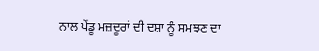ਨਾਲ ਪੇਂਡੂ ਮਜ਼ਦੂਰਾਂ ਦੀ ਦਸ਼ਾ ਨੂੰ ਸਮਝਣ ਦਾ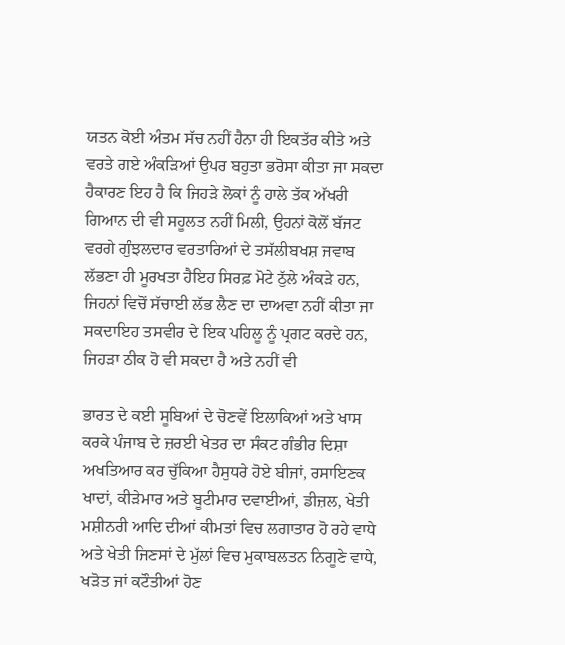ਯਤਨ ਕੋਈ ਅੰਤਮ ਸੱਚ ਨਹੀਂ ਹੈਨਾ ਹੀ ਇਕਤੱਰ ਕੀਤੇ ਅਤੇ ਵਰਤੇ ਗਏ ਅੰਕੜਿਆਂ ਉਪਰ ਬਹੁਤਾ ਭਰੋਸਾ ਕੀਤਾ ਜਾ ਸਕਦਾ ਹੈਕਾਰਣ ਇਹ ਹੈ ਕਿ ਜਿਹੜੇ ਲੋਕਾਂ ਨੂੰ ਹਾਲੇ ਤੱਕ ਅੱਖਰੀ ਗਿਆਨ ਦੀ ਵੀ ਸਹੂਲਤ ਨਹੀਂ ਮਿਲੀ, ਉਹਨਾਂ ਕੋਲੋਂ ਬੱਜਟ ਵਰਗੇ ਗੁੰਝਲਦਾਰ ਵਰਤਾਰਿਆਂ ਦੇ ਤਸੱਲੀਬਖਸ਼ ਜਵਾਬ ਲੱਭਣਾ ਹੀ ਮੂਰਖਤਾ ਹੈਇਹ ਸਿਰਫ਼ ਮੋਟੇ ਠੁੱਲੇ ਅੰਕੜੇ ਹਨ, ਜਿਹਨਾਂ ਵਿਚੋਂ ਸੱਚਾਈ ਲੱਭ ਲੈਣ ਦਾ ਦਾਅਵਾ ਨਹੀਂ ਕੀਤਾ ਜਾ ਸਕਦਾਇਹ ਤਸਵੀਰ ਦੇ ਇਕ ਪਹਿਲੂ ਨੂੰ ਪ੍ਰਗਟ ਕਰਦੇ ਹਨ, ਜਿਹੜਾ ਠੀਕ ਹੋ ਵੀ ਸਕਦਾ ਹੈ ਅਤੇ ਨਹੀਂ ਵੀ

ਭਾਰਤ ਦੇ ਕਈ ਸੂਬਿਆਂ ਦੇ ਚੋਣਵੇਂ ਇਲਾਕਿਆਂ ਅਤੇ ਖਾਸ ਕਰਕੇ ਪੰਜਾਬ ਦੇ ਜ਼ਰਈ ਖੇਤਰ ਦਾ ਸੰਕਟ ਗੰਭੀਰ ਦਿਸ਼ਾ ਅਖਤਿਆਰ ਕਰ ਚੁੱਕਿਆ ਹੈਸੁਧਰੇ ਹੋਏ ਬੀਜਾਂ, ਰਸਾਇਣਕ ਖਾਦਾਂ, ਕੀੜੇਮਾਰ ਅਤੇ ਬੂਟੀਮਾਰ ਦਵਾਈਆਂ, ਡੀਜ਼ਲ, ਖੇਤੀ ਮਸ਼ੀਨਰੀ ਆਦਿ ਦੀਆਂ ਕੀਮਤਾਂ ਵਿਚ ਲਗਾਤਾਰ ਹੋ ਰਹੇ ਵਾਧੇ ਅਤੇ ਖੇਤੀ ਜਿਣਸਾਂ ਦੇ ਮੁੱਲਾਂ ਵਿਚ ਮੁਕਾਬਲਤਨ ਨਿਗੂਣੇ ਵਾਧੇ, ਖੜੋਤ ਜਾਂ ਕਟੌਤੀਆਂ ਹੋਣ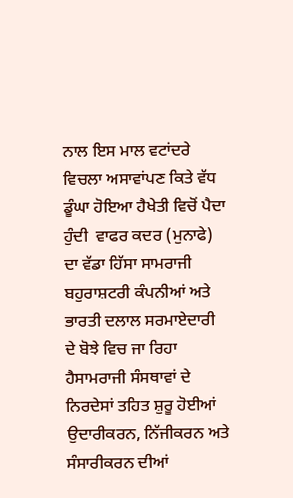ਨਾਲ ਇਸ ਮਾਲ ਵਟਾਂਦਰੇ ਵਿਚਲਾ ਅਸਾਵਾਂਪਣ ਕਿਤੇ ਵੱਧ ਡੂੰਘਾ ਹੋਇਆ ਹੈਖੇਤੀ ਵਿਚੋਂ ਪੈਦਾ ਹੁੰਦੀ  ਵਾਫਰ ਕਦਰ (ਮੁਨਾਫੇ) ਦਾ ਵੱਡਾ ਹਿੱਸਾ ਸਾਮਰਾਜੀ ਬਹੁਰਾਸ਼ਟਰੀ ਕੰਪਨੀਆਂ ਅਤੇ ਭਾਰਤੀ ਦਲਾਲ ਸਰਮਾਏਦਾਰੀ ਦੇ ਬੋਝੇ ਵਿਚ ਜਾ ਰਿਹਾ ਹੈਸਾਮਰਾਜੀ ਸੰਸਥਾਵਾਂ ਦੇ ਨਿਰਦੇਸਾਂ ਤਹਿਤ ਸ਼ੁਰੂ ਹੋਈਆਂ ਉਦਾਰੀਕਰਨ, ਨਿੱਜੀਕਰਨ ਅਤੇ ਸੰਸਾਰੀਕਰਨ ਦੀਆਂ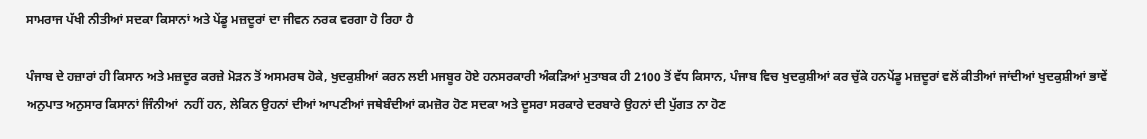ਸਾਮਰਾਜ ਪੱਖੀ ਨੀਤੀਆਂ ਸਦਕਾ ਕਿਸਾਨਾਂ ਅਤੇ ਪੇਂਡੂ ਮਜ਼ਦੂਰਾਂ ਦਾ ਜੀਵਨ ਨਰਕ ਵਰਗਾ ਹੋ ਰਿਹਾ ਹੈ

ਪੰਜਾਬ ਦੇ ਹਜ਼ਾਰਾਂ ਹੀ ਕਿਸਾਨ ਅਤੇ ਮਜ਼ਦੂਰ ਕਰਜ਼ੇ ਮੋੜਨ ਤੋਂ ਅਸਮਰਥ ਹੋਕੇ, ਖੁਦਕੁਸ਼ੀਆਂ ਕਰਨ ਲਈ ਮਜਬੂਰ ਹੋਏ ਹਨਸਰਕਾਰੀ ਅੰਕੜਿਆਂ ਮੁਤਾਬਕ ਹੀ 2100 ਤੋਂ ਵੱਧ ਕਿਸਾਨ, ਪੰਜਾਬ ਵਿਚ ਖੁਦਕੁਸ਼ੀਆਂ ਕਰ ਚੁੱਕੇ ਹਨਪੇਂਡੂ ਮਜ਼ਦੂਰਾਂ ਵਲੋਂ ਕੀਤੀਆਂ ਜਾਂਦੀਆਂ ਖੁਦਕੁਸ਼ੀਆਂ ਭਾਵੇਂ ਅਨੁਪਾਤ ਅਨੁਸਾਰ ਕਿਸਾਨਾਂ ਜਿੰਨੀਆਂ  ਨਹੀਂ ਹਨ, ਲੇਕਿਨ ਉਹਨਾਂ ਦੀਆਂ ਆਪਣੀਆਂ ਜਥੇਬੰਦੀਆਂ ਕਮਜ਼ੋਰ ਹੋਣ ਸਦਕਾ ਅਤੇ ਦੂਸਰਾ ਸਰਕਾਰੇ ਦਰਬਾਰੇ ਉਹਨਾਂ ਦੀ ਪੁੱਗਤ ਨਾ ਹੋਣ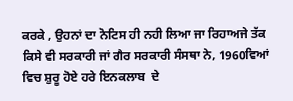ਕਰਕੇ , ਉਹਨਾਂ ਦਾ ਨੋਟਿਸ ਹੀ ਨਹੀ ਲਿਆ ਜਾ ਰਿਹਾਅਜੇ ਤੱਕ ਕਿਸੇ ਵੀ ਸਰਕਾਰੀ ਜਾਂ ਗੈਰ ਸਰਕਾਰੀ ਸੰਸਥਾ ਨੇ, 1960ਵਿਆਂ ਵਿਚ ਸ਼ੁਰੂ ਹੋਏ ਹਰੇ ਇਨਕਲਾਬ  ਦੇ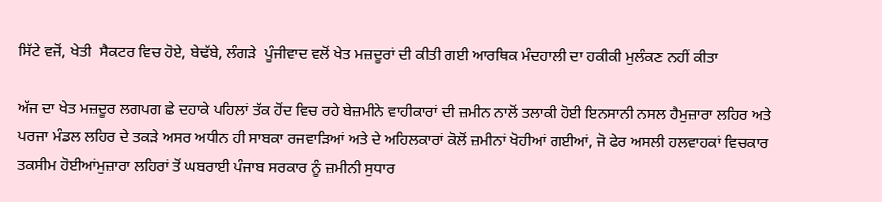ਸਿੱਟੇ ਵਜੋਂ, ਖੇਤੀ  ਸੈਕਟਰ ਵਿਚ ਹੋਏ, ਬੇਢੱਬੇ, ਲੰਗੜੇ  ਪੂੰਜੀਵਾਦ ਵਲੋਂ ਖੇਤ ਮਜ਼ਦੂਰਾਂ ਦੀ ਕੀਤੀ ਗਈ ਆਰਥਿਕ ਮੰਦਹਾਲੀ ਦਾ ਹਕੀਕੀ ਮੁਲੰਕਣ ਨਹੀਂ ਕੀਤਾ

ਅੱਜ ਦਾ ਖੇਤ ਮਜ਼ਦੂਰ ਲਗਪਗ ਛੇ ਦਹਾਕੇ ਪਹਿਲਾਂ ਤੱਕ ਹੋਂਦ ਵਿਚ ਰਹੇ ਬੇਜ਼ਮੀਨੇ ਵਾਹੀਕਾਰਾਂ ਦੀ ਜ਼ਮੀਨ ਨਾਲੋਂ ਤਲਾਕੀ ਹੋਈ ਇਨਸਾਨੀ ਨਸਲ ਹੈਮੁਜ਼ਾਰਾ ਲਹਿਰ ਅਤੇ ਪਰਜਾ ਮੰਡਲ ਲਹਿਰ ਦੇ ਤਕੜੇ ਅਸਰ ਅਧੀਨ ਹੀ ਸਾਬਕਾ ਰਜਵਾੜਿਆਂ ਅਤੇ ਦੇ ਅਹਿਲਕਾਰਾਂ ਕੋਲੋਂ ਜ਼ਮੀਨਾਂ ਖੋਹੀਆਂ ਗਈਆਂ, ਜੋ ਫੇਰ ਅਸਲੀ ਹਲਵਾਹਕਾਂ ਵਿਚਕਾਰ ਤਕਸੀਮ ਹੋਈਆਂਮੁਜ਼ਾਰਾ ਲਹਿਰਾਂ ਤੋਂ ਘਬਰਾਈ ਪੰਜਾਬ ਸਰਕਾਰ ਨੂੰ ਜ਼ਮੀਨੀ ਸੁਧਾਰ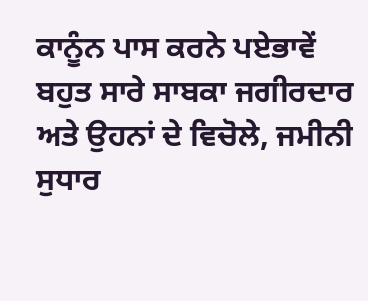ਕਾਨੂੰਨ ਪਾਸ ਕਰਨੇ ਪਏਭਾਵੇਂ ਬਹੁਤ ਸਾਰੇ ਸਾਬਕਾ ਜਗੀਰਦਾਰ ਅਤੇ ਉਹਨਾਂ ਦੇ ਵਿਚੋਲੇ, ਜਮੀਨੀ ਸੁਧਾਰ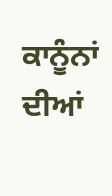ਕਾਨੂੰਨਾਂ ਦੀਆਂ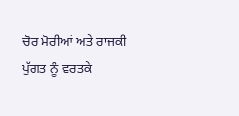ਚੋਰ ਮੋਰੀਆਂ ਅਤੇ ਰਾਜਕੀ ਪੁੱਗਤ ਨੂੰ ਵਰਤਕੇ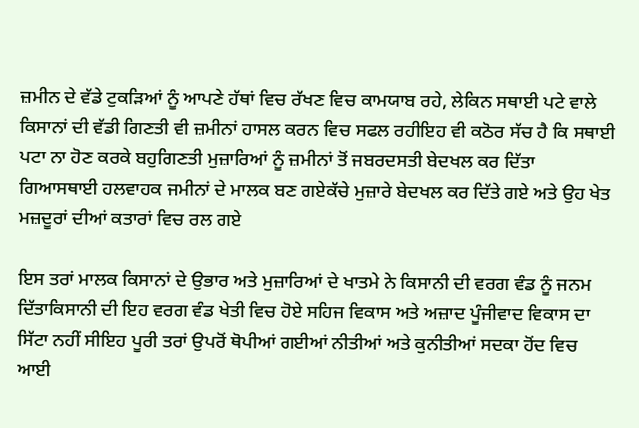ਜ਼ਮੀਨ ਦੇ ਵੱਡੇ ਟੁਕੜਿਆਂ ਨੂੰ ਆਪਣੇ ਹੱਥਾਂ ਵਿਚ ਰੱਖਣ ਵਿਚ ਕਾਮਯਾਬ ਰਹੇ, ਲੇਕਿਨ ਸਥਾਈ ਪਟੇ ਵਾਲੇ ਕਿਸਾਨਾਂ ਦੀ ਵੱਡੀ ਗਿਣਤੀ ਵੀ ਜ਼ਮੀਨਾਂ ਹਾਸਲ ਕਰਨ ਵਿਚ ਸਫਲ ਰਹੀਇਹ ਵੀ ਕਠੋਰ ਸੱਚ ਹੈ ਕਿ ਸਥਾਈ ਪਟਾ ਨਾ ਹੋਣ ਕਰਕੇ ਬਹੁਗਿਣਤੀ ਮੁਜ਼ਾਰਿਆਂ ਨੂੰ ਜ਼ਮੀਨਾਂ ਤੋਂ ਜਬਰਦਸਤੀ ਬੇਦਖਲ ਕਰ ਦਿੱਤਾ ਗਿਆਸਥਾਈ ਹਲਵਾਹਕ ਜਮੀਨਾਂ ਦੇ ਮਾਲਕ ਬਣ ਗਏਕੱਚੇ ਮੁਜ਼ਾਰੇ ਬੇਦਖਲ ਕਰ ਦਿੱਤੇ ਗਏ ਅਤੇ ਉਹ ਖੇਤ ਮਜ਼ਦੂਰਾਂ ਦੀਆਂ ਕਤਾਰਾਂ ਵਿਚ ਰਲ ਗਏ

ਇਸ ਤਰਾਂ ਮਾਲਕ ਕਿਸਾਨਾਂ ਦੇ ਉਭਾਰ ਅਤੇ ਮੁਜ਼ਾਰਿਆਂ ਦੇ ਖਾਤਮੇ ਨੇ ਕਿਸਾਨੀ ਦੀ ਵਰਗ ਵੰਡ ਨੂੰ ਜਨਮ ਦਿੱਤਾਕਿਸਾਨੀ ਦੀ ਇਹ ਵਰਗ ਵੰਡ ਖੇਤੀ ਵਿਚ ਹੋਏ ਸਹਿਜ ਵਿਕਾਸ ਅਤੇ ਅਜ਼ਾਦ ਪੂੰਜੀਵਾਦ ਵਿਕਾਸ ਦਾ ਸਿੱਟਾ ਨਹੀਂ ਸੀਇਹ ਪੂਰੀ ਤਰਾਂ ਉਪਰੋਂ ਥੋਪੀਆਂ ਗਈਆਂ ਨੀਤੀਆਂ ਅਤੇ ਕੁਨੀਤੀਆਂ ਸਦਕਾ ਹੋਂਦ ਵਿਚ ਆਈ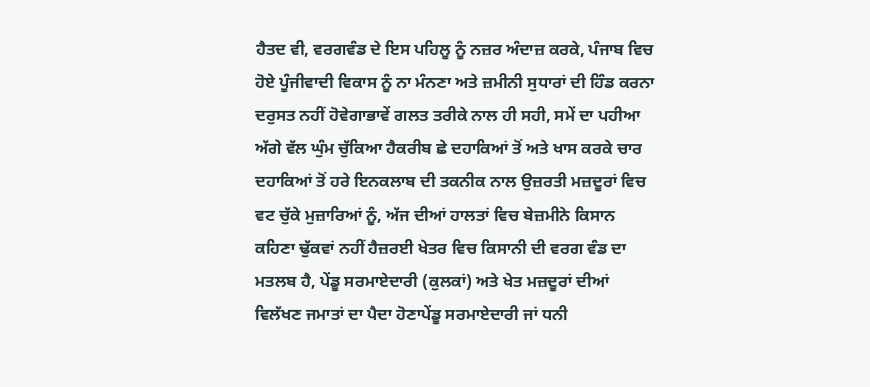ਹੈਤਦ ਵੀ, ਵਰਗਵੰਡ ਦੇ ਇਸ ਪਹਿਲੂ ਨੂੰ ਨਜ਼ਰ ਅੰਦਾਜ਼ ਕਰਕੇ, ਪੰਜਾਬ ਵਿਚ ਹੋਏ ਪੂੰਜੀਵਾਦੀ ਵਿਕਾਸ ਨੂੰ ਨਾ ਮੰਨਣਾ ਅਤੇ ਜ਼ਮੀਨੀ ਸੁਧਾਰਾਂ ਦੀ ਹਿੰਡ ਕਰਨਾ ਦਰੁਸਤ ਨਹੀਂ ਹੋਵੇਗਾਭਾਵੇਂ ਗਲਤ ਤਰੀਕੇ ਨਾਲ ਹੀ ਸਹੀ, ਸਮੇਂ ਦਾ ਪਹੀਆ ਅੱਗੇ ਵੱਲ ਘੁੰਮ ਚੁੱਕਿਆ ਹੈਕਰੀਬ ਛੇ ਦਹਾਕਿਆਂ ਤੋਂ ਅਤੇ ਖਾਸ ਕਰਕੇ ਚਾਰ ਦਹਾਕਿਆਂ ਤੋਂ ਹਰੇ ਇਨਕਲਾਬ ਦੀ ਤਕਨੀਕ ਨਾਲ ਉਜ਼ਰਤੀ ਮਜ਼ਦੂਰਾਂ ਵਿਚ ਵਟ ਚੁੱਕੇ ਮੁਜ਼ਾਰਿਆਂ ਨੂੰ, ਅੱਜ ਦੀਆਂ ਹਾਲਤਾਂ ਵਿਚ ਬੇਜ਼ਮੀਨੇ ਕਿਸਾਨ ਕਹਿਣਾ ਢੁੱਕਵਾਂ ਨਹੀਂ ਹੈਜ਼ਰਈ ਖੇਤਰ ਵਿਚ ਕਿਸਾਨੀ ਦੀ ਵਰਗ ਵੰਡ ਦਾ ਮਤਲਬ ਹੈ, ਪੇਂਡੂ ਸਰਮਾਏਦਾਰੀ (ਕੁਲਕਾਂ) ਅਤੇ ਖੇਤ ਮਜ਼ਦੂਰਾਂ ਦੀਆਂ ਵਿਲੱਖਣ ਜਮਾਤਾਂ ਦਾ ਪੈਦਾ ਹੋਣਾਪੇਂਡੂ ਸਰਮਾਏਦਾਰੀ ਜਾਂ ਧਨੀ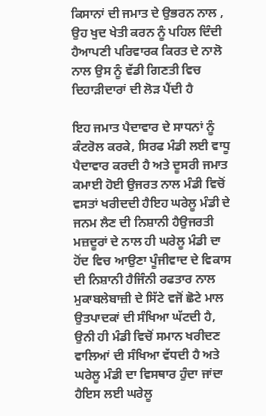ਕਿਸਾਨਾਂ ਦੀ ਜਮਾਤ ਦੇ ਉਭਰਨ ਨਾਲ , ਉਹ ਖੁਦ ਖੇਤੀ ਕਰਨ ਨੂੰ ਪਹਿਲ ਦਿੰਦੀ ਹੈਆਪਣੀ ਪਰਿਵਾਰਕ ਕਿਰਤ ਦੇ ਨਾਲੋ ਨਾਲ ਉਸ ਨੂੰ ਵੱਡੀ ਗਿਣਤੀ ਵਿਚ ਦਿਹਾੜੀਦਾਰਾਂ ਦੀ ਲੋੜ ਪੈਂਦੀ ਹੈ

ਇਹ ਜਮਾਤ ਪੈਦਾਵਾਰ ਦੇ ਸਾਧਨਾਂ ਨੂੰ ਕੰਟਰੋਲ ਕਰਕੇ, ਸਿਰਫ ਮੰਡੀ ਲਈ ਵਾਧੂ ਪੈਦਾਵਾਰ ਕਰਦੀ ਹੈ ਅਤੇ ਦੂਸਰੀ ਜਮਾਤ ਕਮਾਈ ਹੋਈ ਉਜਰਤ ਨਾਲ ਮੰਡੀ ਵਿਚੋਂ ਵਸਤਾਂ ਖਰੀਦਦੀ ਹੈਇਹ ਘਰੇਲੂ ਮੰਡੀ ਦੇ  ਜਨਮ ਲੈਣ ਦੀ ਨਿਸ਼ਾਨੀ ਹੈਉਜਰਤੀ ਮਜ਼ਦੂਰਾਂ ਦੇ ਨਾਲ ਹੀ ਘਰੇਲੂ ਮੰਡੀ ਦਾ ਹੋਂਦ ਵਿਚ ਆਉਣਾ ਪੂੰਜੀਵਾਦ ਦੇ ਵਿਕਾਸ ਦੀ ਨਿਸ਼ਾਨੀ ਹੈਜਿੰਨੀ ਰਫਤਾਰ ਨਾਲ ਮੁਕਾਬਲੇਬਾਜ਼ੀ ਦੇ ਸਿੱਟੇ ਵਜੋਂ ਛੋਟੇ ਮਾਲ ਉਤਪਾਦਕਾਂ ਦੀ ਸੰਖਿਆ ਘੱਟਦੀ ਹੈ, ਉਨੀ ਹੀ ਮੰਡੀ ਵਿਚੋਂ ਸਮਾਨ ਖਰੀਦਣ ਵਾਲਿਆਂ ਦੀ ਸੰਖਿਆ ਵੱਧਦੀ ਹੈ ਅਤੇ ਘਰੇਲੂ ਮੰਡੀ ਦਾ ਵਿਸਥਾਰ ਹੁੰਦਾ ਜਾਂਦਾ ਹੈਇਸ ਲਈ ਘਰੇਲੂ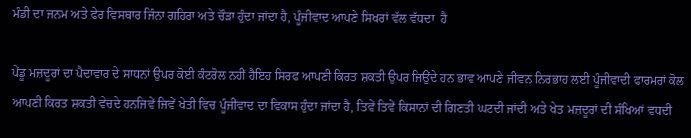ਮੰਡੀ ਦਾ ਜਨਮ ਅਤੇ ਫੇਰ ਵਿਸਥਾਰ ਜਿੰਨਾ ਗਹਿਰਾ ਅਤੇ ਚੌੜਾ ਹੁੰਦਾ ਜਾਂਦਾ ਹੈ, ਪੂੰਜੀਵਾਦ ਆਪਣੇ ਸਿਖਰਾਂ ਵੱਲ ਵੱਧਦਾ  ਹੈ

ਪੇਂਡੂ ਮਜ਼ਦੂਰਾਂ ਦਾ ਪੈਦਾਵਾਰ ਦੇ ਸਾਧਨਾਂ ਉਪਰ ਕੋਈ ਕੰਟਰੋਲ ਨਹੀਂ ਹੈਇਹ ਸਿਰਫ ਆਪਣੀ ਕਿਰਤ ਸ਼ਕਤੀ ਉਪਰ ਜਿਉਂਦੇ ਹਨ ਭਾਵ ਆਪਣੇ ਜੀਵਨ ਨਿਰਭਾਹ ਲਈ ਪੂੰਜੀਵਾਦੀ ਫਾਰਮਰਾਂ ਕੋਲ ਆਪਣੀ ਕਿਰਤ ਸ਼ਕਤੀ ਵੇਚਦੇ ਹਨਜਿਵੇਂ ਜਿਵੇਂ ਖੇਤੀ ਵਿਚ ਪੂੰਜੀਵਾਦ ਦਾ ਵਿਕਾਸ ਹੁੰਦਾ ਜਾਂਦਾ ਹੈ, ਤਿਵੇਂ ਤਿਵੇਂ ਕਿਸਾਨਾਂ ਦੀ ਗਿਣਤੀ ਘਟਦੀ ਜਾਂਦੀ ਅਤੇ ਖੇਤ ਮਜ਼ਦੂਰਾਂ ਦੀ ਸੰਖਿਆਂ ਵਧਦੀ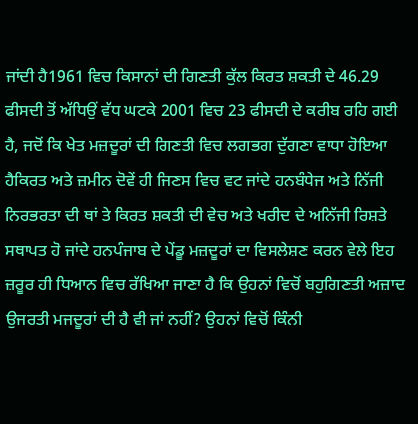ਜਾਂਦੀ ਹੈ1961 ਵਿਚ ਕਿਸਾਨਾਂ ਦੀ ਗਿਣਤੀ ਕੁੱਲ ਕਿਰਤ ਸ਼ਕਤੀ ਦੇ 46.29 ਫੀਸਦੀ ਤੋਂ ਅੱਧਿਉਂ ਵੱਧ ਘਟਕੇ 2001 ਵਿਚ 23 ਫੀਸਦੀ ਦੇ ਕਰੀਬ ਰਹਿ ਗਈ ਹੈ, ਜਦੋਂ ਕਿ ਖੇਤ ਮਜ਼ਦੂਰਾਂ ਦੀ ਗਿਣਤੀ ਵਿਚ ਲਗਭਗ ਦੁੱਗਣਾ ਵਾਧਾ ਹੋਇਆ ਹੈਕਿਰਤ ਅਤੇ ਜ਼ਮੀਨ ਦੋਵੇਂ ਹੀ ਜਿਣਸ ਵਿਚ ਵਟ ਜਾਂਦੇ ਹਨਬੰਧੇਜ ਅਤੇ ਨਿੱਜੀ ਨਿਰਭਰਤਾ ਦੀ ਥਾਂ ਤੇ ਕਿਰਤ ਸ਼ਕਤੀ ਦੀ ਵੇਚ ਅਤੇ ਖਰੀਦ ਦੇ ਅਨਿੱਜੀ ਰਿਸ਼ਤੇ ਸਥਾਪਤ ਹੋ ਜਾਂਦੇ ਹਨਪੰਜਾਬ ਦੇ ਪੇਂਡੂ ਮਜ਼ਦੂਰਾਂ ਦਾ ਵਿਸਲੇਸ਼ਣ ਕਰਨ ਵੇਲੇ ਇਹ ਜ਼ਰੂਰ ਹੀ ਧਿਆਨ ਵਿਚ ਰੱਖਿਆ ਜਾਣਾ ਹੈ ਕਿ ਉਹਨਾਂ ਵਿਚੋਂ ਬਹੁਗਿਣਤੀ ਅਜ਼ਾਦ ਉਜਰਤੀ ਮਜਦੂਰਾਂ ਦੀ ਹੈ ਵੀ ਜਾਂ ਨਹੀਂ? ਉਹਨਾਂ ਵਿਚੋਂ ਕਿੰਨੀ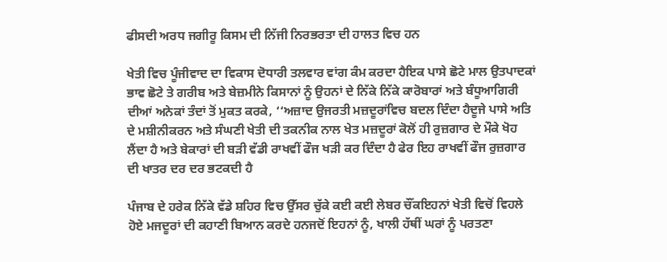ਫੀਸਦੀ ਅਰਧ ਜਗੀਰੂ ਕਿਸਮ ਦੀ ਨਿੱਜੀ ਨਿਰਭਰਤਾ ਦੀ ਹਾਲਤ ਵਿਚ ਹਨ

ਖੇਤੀ ਵਿਚ ਪੂੰਜੀਵਾਦ ਦਾ ਵਿਕਾਸ ਦੋਧਾਰੀ ਤਲਵਾਰ ਵਾਂਗ ਕੰਮ ਕਰਦਾ ਹੈਇਕ ਪਾਸੇ ਛੋਟੇ ਮਾਲ ਉਤਪਾਦਕਾਂ ਭਾਵ ਛੋਟੇ ਤੇ ਗਰੀਬ ਅਤੇ ਬੇਜ਼ਮੀਨੇ ਕਿਸਾਨਾਂ ਨੂੰ ਉਹਨਾਂ ਦੇ ਨਿੱਕੇ ਨਿੱਕੇ ਕਾਰੋਬਾਰਾਂ ਅਤੇ ਬੰਧੂਆਗਿਰੀ ਦੀਆਂ ਅਨੇਕਾਂ ਤੰਦਾਂ ਤੋਂ ਮੁਕਤ ਕਰਕੇ, ‘‘ਅਜ਼ਾਦ ਉਜਰਤੀ ਮਜ਼ਦੂਰਾਂਵਿਚ ਬਦਲ ਦਿੰਦਾ ਹੈਦੂਜੇ ਪਾਸੇ ਅਤਿ ਦੇ ਮਸ਼ੀਨੀਕਰਨ ਅਤੇ ਸੰਘਣੀ ਖੇਤੀ ਦੀ ਤਕਨੀਕ ਨਾਲ ਖੇਤ ਮਜ਼ਦੂਰਾਂ ਕੋਲੋਂ ਹੀ ਰੁਜ਼ਗਾਰ ਦੇ ਮੌਕੇ ਖੋਹ ਲੈਂਦਾ ਹੈ ਅਤੇ ਬੇਕਾਰਾਂ ਦੀ ਬੜੀ ਵੱਡੀ ਰਾਖਵੀਂ ਫੌਜ ਖੜੀ ਕਰ ਦਿੰਦਾ ਹੈ ਫੇਰ ਇਹ ਰਾਖਵੀਂ ਫੌਜ ਰੁਜ਼ਗਾਰ ਦੀ ਖਾਤਰ ਦਰ ਦਰ ਭਟਕਦੀ ਹੈ

ਪੰਜਾਬ ਦੇ ਹਰੇਕ ਨਿੱਕੇ ਵੱਡੇ ਸ਼ਹਿਰ ਵਿਚ ਉੱਸਰ ਚੁੱਕੇ ਕਈ ਕਈ ਲੇਬਰ ਚੌਂਕਇਹਨਾਂ ਖੇਤੀ ਵਿਚੋਂ ਵਿਹਲੇ ਹੋਏ ਮਜਦੂਰਾਂ ਦੀ ਕਹਾਣੀ ਬਿਆਨ ਕਰਦੇ ਹਨਜਦੋਂ ਇਹਨਾਂ ਨੂੰ, ਖਾਲੀ ਹੱਥੀਂ ਘਰਾਂ ਨੂੰ ਪਰਤਣਾ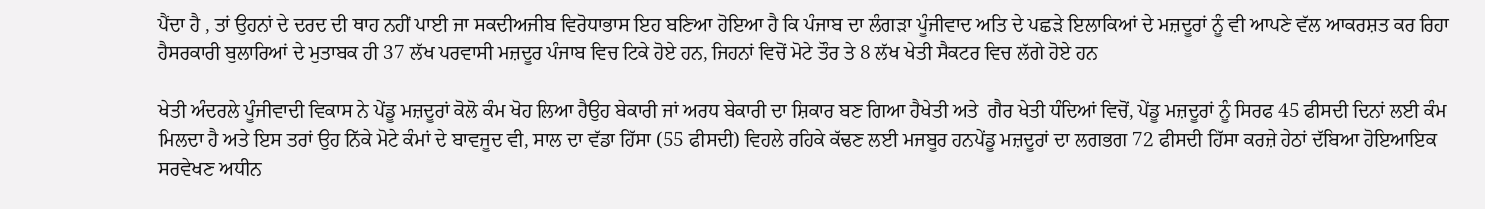ਪੈਂਦਾ ਹੈ , ਤਾਂ ਉਹਨਾਂ ਦੇ ਦਰਦ ਦੀ ਥਾਹ ਨਹੀਂ ਪਾਈ ਜਾ ਸਕਦੀਅਜੀਬ ਵਿਰੋਧਾਭਾਸ ਇਹ ਬਣਿਆ ਹੋਇਆ ਹੈ ਕਿ ਪੰਜਾਬ ਦਾ ਲੰਗੜਾ ਪੂੰਜੀਵਾਦ ਅਤਿ ਦੇ ਪਛੜੇ ਇਲਾਕਿਆਂ ਦੇ ਮਜ਼ਦੂਰਾਂ ਨੂੰ ਵੀ ਆਪਣੇ ਵੱਲ ਆਕਰਸ਼ਤ ਕਰ ਰਿਹਾ ਹੈਸਰਕਾਰੀ ਬੁਲਾਰਿਆਂ ਦੇ ਮੁਤਾਬਕ ਹੀ 37 ਲੱਖ ਪਰਵਾਸੀ ਮਜ਼ਦੂਰ ਪੰਜਾਬ ਵਿਚ ਟਿਕੇ ਹੋਏ ਹਨ, ਜਿਹਨਾਂ ਵਿਚੋਂ ਮੋਟੇ ਤੌਰ ਤੇ 8 ਲੱਖ ਖੇਤੀ ਸੈਕਟਰ ਵਿਚ ਲੱਗੇ ਹੋਏ ਹਨ

ਖੇਤੀ ਅੰਦਰਲੇ ਪੂੰਜੀਵਾਦੀ ਵਿਕਾਸ ਨੇ ਪੇਂਡੂ ਮਜ਼ਦੂਰਾਂ ਕੋਲੋ ਕੰਮ ਖੋਹ ਲਿਆ ਹੈਉਹ ਬੇਕਾਰੀ ਜਾਂ ਅਰਧ ਬੇਕਾਰੀ ਦਾ ਸ਼ਿਕਾਰ ਬਣ ਗਿਆ ਹੈਖੇਤੀ ਅਤੇ  ਗੈਰ ਖੇਤੀ ਧੰਦਿਆਂ ਵਿਚੋਂ, ਪੇਂਡੂ ਮਜ਼ਦੂਰਾਂ ਨੂੰ ਸਿਰਫ 45 ਫੀਸਦੀ ਦਿਨਾਂ ਲਈ ਕੰਮ ਮਿਲਦਾ ਹੈ ਅਤੇ ਇਸ ਤਰਾਂ ਉਹ ਨਿੱਕੇ ਮੋਟੇ ਕੰਮਾਂ ਦੇ ਬਾਵਜੂਦ ਵੀ, ਸਾਲ ਦਾ ਵੱਡਾ ਹਿੱਸਾ (55 ਫੀਸਦੀ) ਵਿਹਲੇ ਰਹਿਕੇ ਕੱਢਣ ਲਈ ਮਜਬੂਰ ਹਨਪੇਂਡੂ ਮਜ਼ਦੂਰਾਂ ਦਾ ਲਗਭਗ 72 ਫੀਸਦੀ ਹਿੱਸਾ ਕਰਜ਼ੇ ਹੇਠਾਂ ਦੱਬਿਆ ਹੋਇਆਇਕ ਸਰਵੇਖਣ ਅਧੀਨ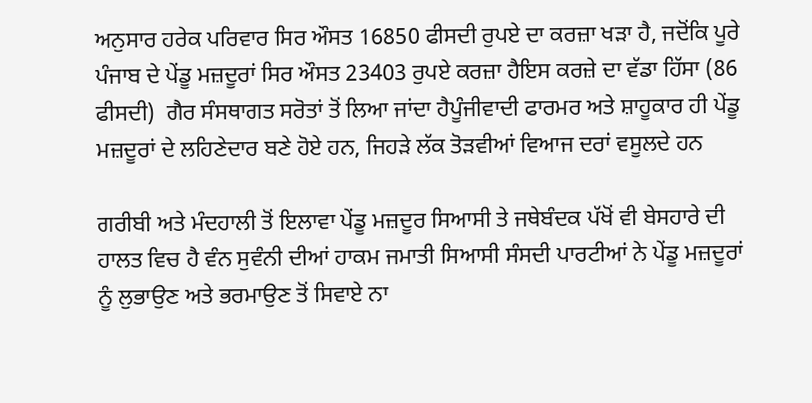ਅਨੁਸਾਰ ਹਰੇਕ ਪਰਿਵਾਰ ਸਿਰ ਔਸਤ 16850 ਫੀਸਦੀ ਰੁਪਏ ਦਾ ਕਰਜ਼ਾ ਖੜਾ ਹੈ, ਜਦੋਂਕਿ ਪੂਰੇ ਪੰਜਾਬ ਦੇ ਪੇਂਡੂ ਮਜ਼ਦੂਰਾਂ ਸਿਰ ਔਸਤ 23403 ਰੁਪਏ ਕਰਜ਼ਾ ਹੈਇਸ ਕਰਜ਼ੇ ਦਾ ਵੱਡਾ ਹਿੱਸਾ (86 ਫੀਸਦੀ)  ਗੈਰ ਸੰਸਥਾਗਤ ਸਰੋਤਾਂ ਤੋਂ ਲਿਆ ਜਾਂਦਾ ਹੈਪੂੰਜੀਵਾਦੀ ਫਾਰਮਰ ਅਤੇ ਸ਼ਾਹੂਕਾਰ ਹੀ ਪੇਂਡੂ ਮਜ਼ਦੂਰਾਂ ਦੇ ਲਹਿਣੇਦਾਰ ਬਣੇ ਹੋਏ ਹਨ, ਜਿਹੜੇ ਲੱਕ ਤੋੜਵੀਆਂ ਵਿਆਜ ਦਰਾਂ ਵਸੂਲਦੇ ਹਨ

ਗਰੀਬੀ ਅਤੇ ਮੰਦਹਾਲੀ ਤੋਂ ਇਲਾਵਾ ਪੇਂਡੂ ਮਜ਼ਦੂਰ ਸਿਆਸੀ ਤੇ ਜਥੇਬੰਦਕ ਪੱਖੋਂ ਵੀ ਬੇਸਹਾਰੇ ਦੀ ਹਾਲਤ ਵਿਚ ਹੈ ਵੰਨ ਸੁਵੰਨੀ ਦੀਆਂ ਹਾਕਮ ਜਮਾਤੀ ਸਿਆਸੀ ਸੰਸਦੀ ਪਾਰਟੀਆਂ ਨੇ ਪੇਂਡੂ ਮਜ਼ਦੂਰਾਂ ਨੂੰ ਲੁਭਾਉਣ ਅਤੇ ਭਰਮਾਉਣ ਤੋਂ ਸਿਵਾਏ ਨਾ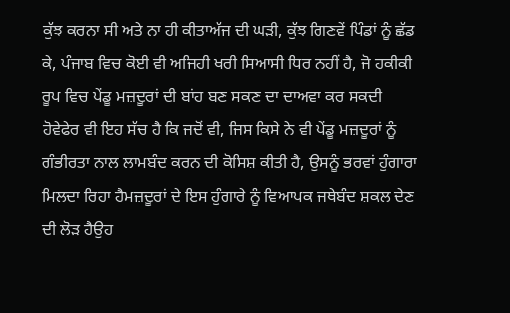ਕੁੱਝ ਕਰਨਾ ਸੀ ਅਤੇ ਨਾ ਹੀ ਕੀਤਾਅੱਜ ਦੀ ਘੜੀ, ਕੁੱਝ ਗਿਣਵੇਂ ਪਿੰਡਾਂ ਨੂੰ ਛੱਡ ਕੇ, ਪੰਜਾਬ ਵਿਚ ਕੋਈ ਵੀ ਅਜਿਹੀ ਖਰੀ ਸਿਆਸੀ ਧਿਰ ਨਹੀਂ ਹੈ, ਜੋ ਹਕੀਕੀ ਰੂਪ ਵਿਚ ਪੇਂਡੂ ਮਜ਼ਦੂਰਾਂ ਦੀ ਬਾਂਹ ਬਣ ਸਕਣ ਦਾ ਦਾਅਵਾ ਕਰ ਸਕਦੀ ਹੋਵੇਫੇਰ ਵੀ ਇਹ ਸੱਚ ਹੈ ਕਿ ਜਦੋਂ ਵੀ, ਜਿਸ ਕਿਸੇ ਨੇ ਵੀ ਪੇਂਡੂ ਮਜ਼ਦੂਰਾਂ ਨੂੰ ਗੰਭੀਰਤਾ ਨਾਲ ਲਾਮਬੰਦ ਕਰਨ ਦੀ ਕੋਸਿਸ਼ ਕੀਤੀ ਹੈ, ਉਸਨੂੰ ਭਰਵਾਂ ਹੁੰਗਾਰਾ ਮਿਲਦਾ ਰਿਹਾ ਹੈਮਜ਼ਦੂਰਾਂ ਦੇ ਇਸ ਹੁੰਗਾਰੇ ਨੂੰ ਵਿਆਪਕ ਜਥੇਬੰਦ ਸ਼ਕਲ ਦੇਣ ਦੀ ਲੋੜ ਹੈਉਹ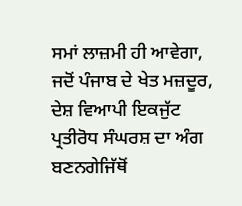ਸਮਾਂ ਲਾਜ਼ਮੀ ਹੀ ਆਵੇਗਾ, ਜਦੋਂ ਪੰਜਾਬ ਦੇ ਖੇਤ ਮਜ਼ਦੂਰ, ਦੇਸ਼ ਵਿਆਪੀ ਇਕਜੁੱਟ ਪ੍ਰਤੀਰੋਧ ਸੰਘਰਸ਼ ਦਾ ਅੰਗ ਬਣਨਗੇਜਿੱਥੋਂ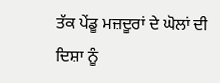ਤੱਕ ਪੇਂਡੂ ਮਜ਼ਦੂਰਾਂ ਦੇ ਘੋਲਾਂ ਦੀ ਦਿਸ਼ਾ ਨੂੰ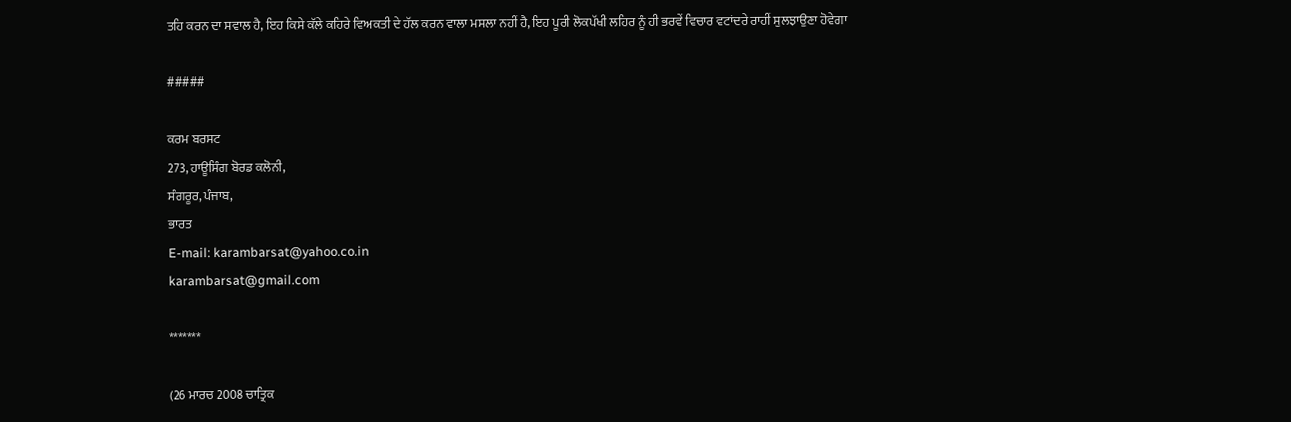ਤਹਿ ਕਰਨ ਦਾ ਸਵਾਲ ਹੈ, ਇਹ ਕਿਸੇ ਕੱਲੇ ਕਹਿਰੇ ਵਿਅਕਤੀ ਦੇ ਹੱਲ ਕਰਨ ਵਾਲਾ ਮਸਲਾ ਨਹੀਂ ਹੈ, ਇਹ ਪੂਰੀ ਲੋਕਪੱਖੀ ਲਹਿਰ ਨੂੰ ਹੀ ਭਰਵੇਂ ਵਿਚਾਰ ਵਟਾਂਦਰੇ ਰਾਹੀਂ ਸੁਲਝਾਉਣਾ ਹੋਵੇਗਾ

#####

ਕਰਮ ਬਰਸਟ
273, ਹਾਊਸਿੰਗ ਬੋਰਡ ਕਲੋਨੀ,
ਸੰਗਰੂਰ, ਪੰਜਾਬ,
ਭਾਰਤ
E-mail: karambarsat@yahoo.co.in
karambarsat@gmail.com

*******

(26 ਮਾਰਚ 2008 ਚਾਤ੍ਰਿਕ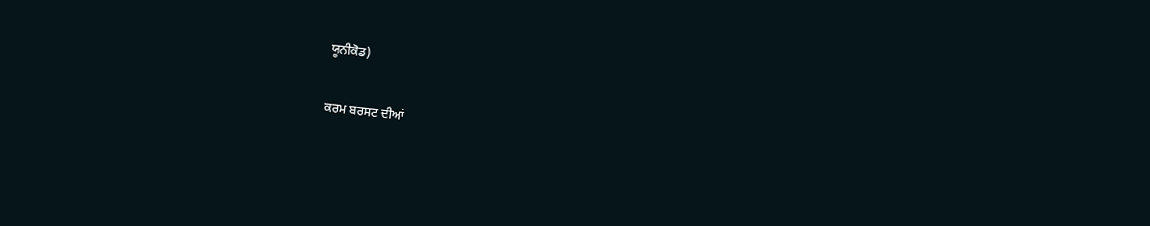ਯੂਨੀਕੋਡ)

ਕਰਮ ਬਰਸਟ ਦੀਆਂ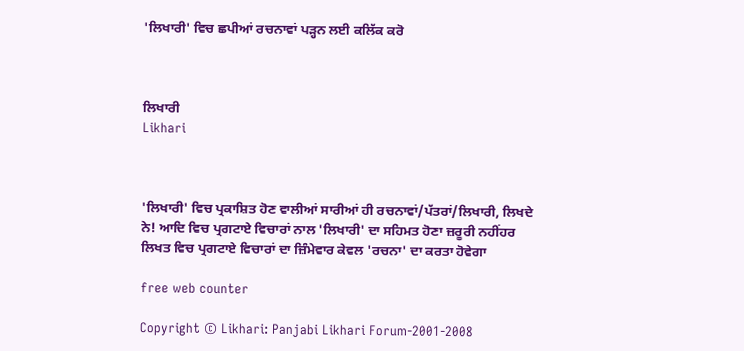'ਲਿਖਾਰੀ' ਵਿਚ ਛਪੀਆਂ ਰਚਨਾਵਾਂ ਪੜ੍ਹਨ ਲਈ ਕਲਿੱਕ ਕਰੋ



ਲਿਖਾਰੀ
Likhari



'ਲਿਖਾਰੀ' ਵਿਚ ਪ੍ਰਕਾਸ਼ਿਤ ਹੋਣ ਵਾਲੀਆਂ ਸਾਰੀਆਂ ਹੀ ਰਚਨਾਵਾਂ/ਪੱਤਰਾਂ/ਲਿਖਾਰੀ, ਲਿਖਦੇ ਨੇ! ਆਦਿ ਵਿਚ ਪ੍ਰਗਟਾਏ ਵਿਚਾਰਾਂ ਨਾਲ 'ਲਿਖਾਰੀ' ਦਾ ਸਹਿਮਤ ਹੋਣਾ ਜ਼ਰੂਰੀ ਨਹੀਂਹਰ ਲਿਖਤ ਵਿਚ ਪ੍ਰਗਟਾਏ ਵਿਚਾਰਾਂ ਦਾ ਜ਼ਿੰਮੇਵਾਰ ਕੇਵਲ 'ਰਚਨਾ' ਦਾ ਕਰਤਾ ਹੋਵੇਗਾ

free web counter

Copyright © Likhari: Panjabi Likhari Forum-2001-2008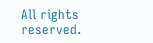All rights reserved.